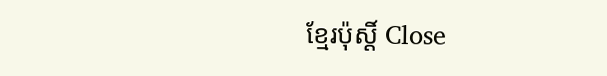ខ្មែរប៉ុស្ដិ៍ Close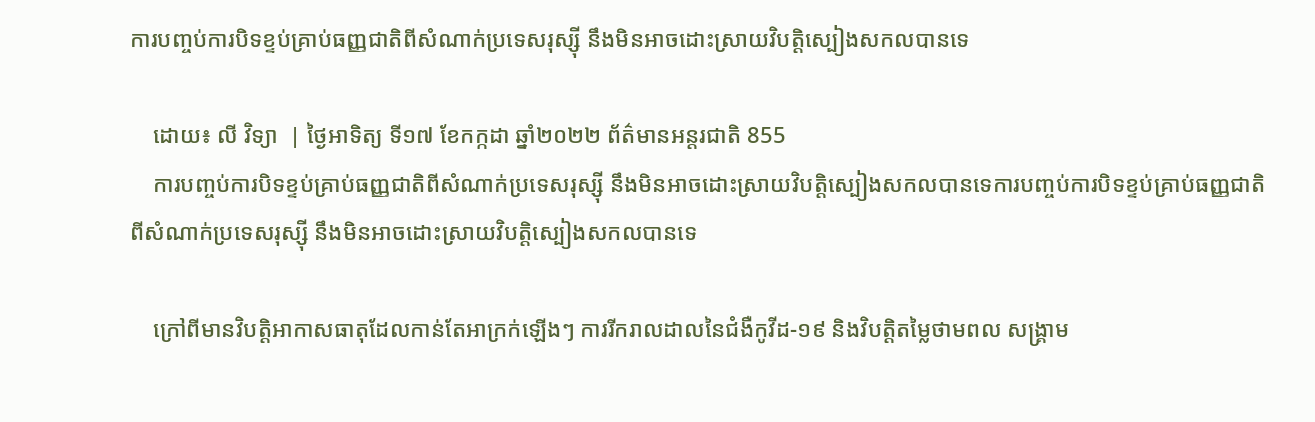ការបញ្ចប់ការបិទខ្ទប់គ្រាប់ធញ្ញជាតិពីសំណាក់ប្រទេសរុស្ស៊ី នឹងមិនអាចដោះស្រាយវិបត្តិស្បៀងសកលបានទេ

    ដោយ៖ លី វិទ្យា  | ថ្ងៃអាទិត្យ ទី១៧ ខែកក្កដា ឆ្នាំ២០២២ ព័ត៌មានអន្តរជាតិ 855
    ការបញ្ចប់ការបិទខ្ទប់គ្រាប់ធញ្ញជាតិពីសំណាក់ប្រទេសរុស្ស៊ី នឹងមិនអាចដោះស្រាយវិបត្តិស្បៀងសកលបានទេការបញ្ចប់ការបិទខ្ទប់គ្រាប់ធញ្ញជាតិពីសំណាក់ប្រទេសរុស្ស៊ី នឹងមិនអាចដោះស្រាយវិបត្តិស្បៀងសកលបានទេ

    ក្រៅពីមានវិបត្តិអាកាសធាតុដែលកាន់តែអាក្រក់ឡើងៗ ការរីករាលដាលនៃជំងឺកូវីដ-១៩ និងវិបត្តិតម្លៃថាមពល សង្គ្រាម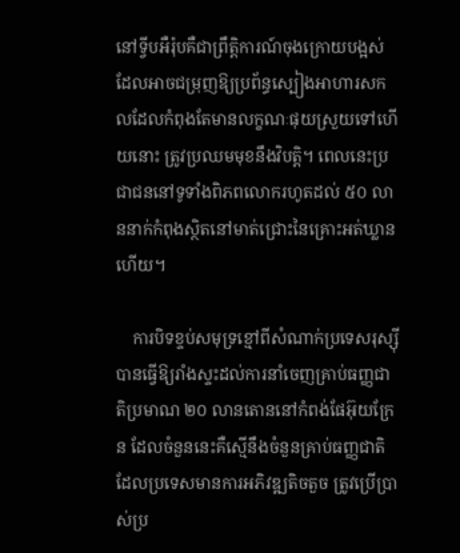នៅទ្វីបអឺរ៉ុបគឺជាព្រឹត្តិការណ៍ចុងក្រោយបង្អស់ដែលអាចជម្រុញឱ្យប្រព័ន្ធស្បៀងអាហារសកលដែលកំពុងតែមានលក្ខណៈផុយស្រួយទៅហើយនោះ ត្រូវប្រឈមមុខនឹងវិបត្តិ។ ពេលនេះប្រជាជននៅទូទាំងពិភពលោករហូតដល់ ៥០ លាននាក់កំពុងស្ថិតនៅមាត់ជ្រោះនៃគ្រោះអត់ឃ្លានហើយ។

    ការបិទខ្ទប់សមុទ្រខ្មៅពីសំណាក់ប្រទេសរុស្ស៊ីបានធ្វើឱ្យរាំងស្ទះដល់ការនាំចេញគ្រាប់ធញ្ញជាតិប្រមាណ ២០ លានតោននៅកំពង់ផែអ៊ុយក្រែន ដែលចំនួននេះគឺស្មើនឹងចំនួនគ្រាប់ធញ្ញជាតិដែលប្រទេសមានការអភិវឌ្ឍតិចតួច ត្រូវប្រើប្រាស់ប្រ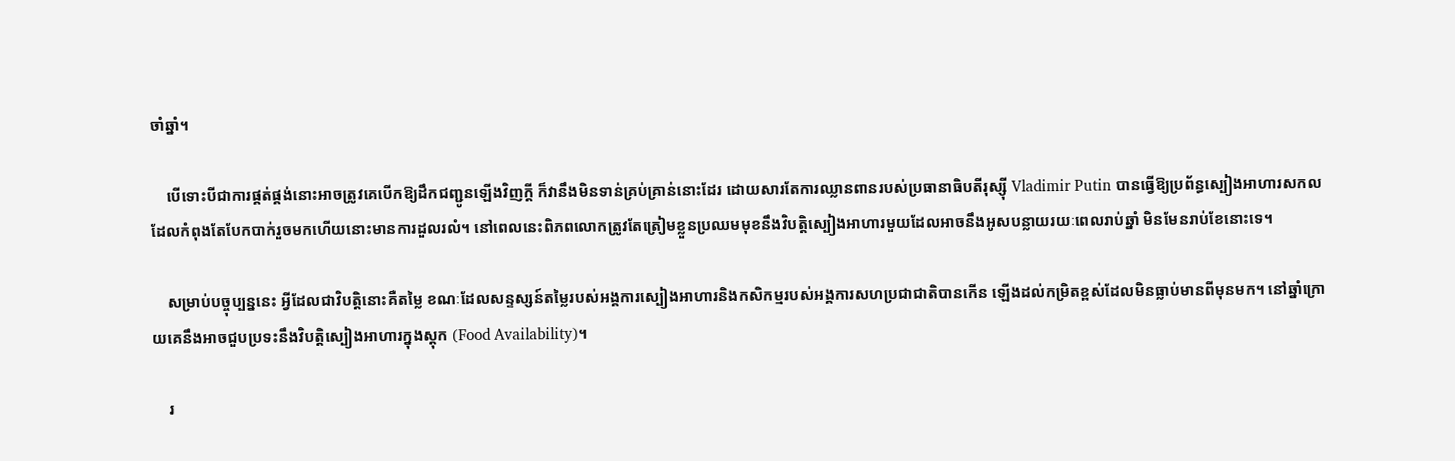ចាំឆ្នាំ។

    បើទោះបីជាការផ្គត់ផ្គង់នោះអាចត្រូវគេបើកឱ្យដឹកជញ្ជូនឡើងវិញក្តី ក៏វានឹងមិនទាន់គ្រប់គ្រាន់នោះដែរ ដោយសារតែការឈ្លានពានរបស់ប្រធានាធិបតីរុស្ស៊ី Vladimir Putin បានធ្វើឱ្យប្រព័ន្ធស្បៀងអាហារសកលដែលកំពុងតែបែកបាក់រួចមកហើយនោះមានការដួលរលំ។ នៅពេលនេះពិភពលោកត្រូវតែត្រៀមខ្លួនប្រឈមមុខនឹងវិបត្តិស្បៀងអាហារមួយដែលអាចនឹងអូសបន្លាយរយៈពេលរាប់ឆ្នាំ មិនមែនរាប់ខែនោះទេ។

    សម្រាប់បច្ចុប្បន្ននេះ អ្វីដែលជាវិបត្តិនោះគឺតម្លៃ ខណៈដែលសន្ទស្សន៍តម្លៃរបស់អង្គការស្បៀងអាហារនិងកសិកម្មរបស់អង្គការសហប្រជាជាតិបានកើន ឡើងដល់កម្រិតខ្ពស់ដែលមិនធ្លាប់មានពីមុនមក។ នៅឆ្នាំក្រោយគេនឹងអាចជួបប្រទះនឹងវិបត្តិស្បៀងអាហារក្នុងស្តុក (Food Availability)។

    រ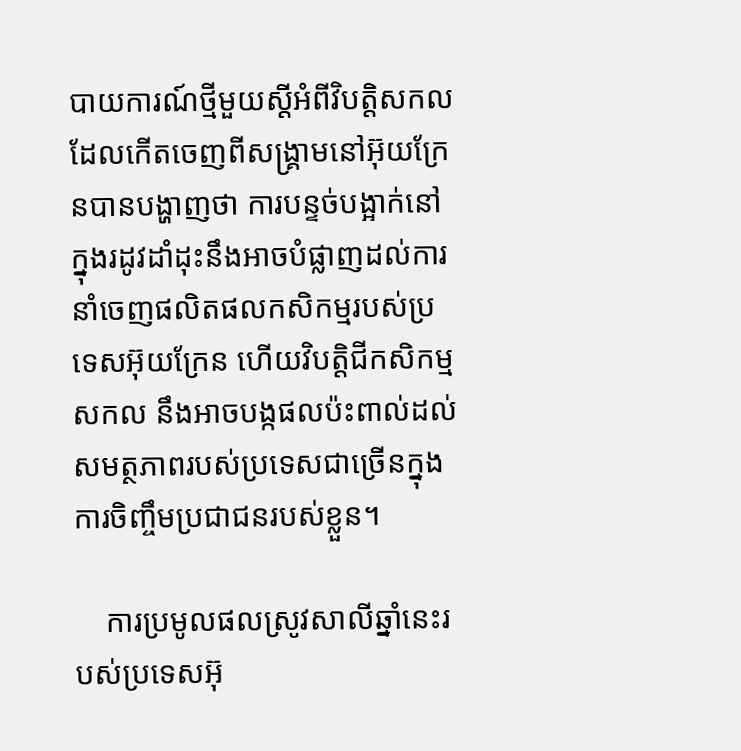បាយការណ៍ថ្មីមួយស្តីអំពីវិបត្តិសកលដែលកើតចេញពីសង្គ្រាមនៅអ៊ុយក្រែនបានបង្ហាញថា ការបន្ទច់បង្អាក់នៅក្នុងរដូវដាំដុះនឹងអាចបំផ្លាញដល់ការនាំចេញផលិតផលកសិកម្មរបស់ប្រទេសអ៊ុយក្រែន ហើយវិបត្តិជីកសិកម្មសកល នឹងអាចបង្កផលប៉ះពាល់ដល់សមត្ថភាពរបស់ប្រទេសជាច្រើនក្នុងការចិញ្ចឹមប្រជាជនរបស់ខ្លួន។

    ការប្រមូលផលស្រូវសាលីឆ្នាំនេះរបស់ប្រទេសអ៊ុ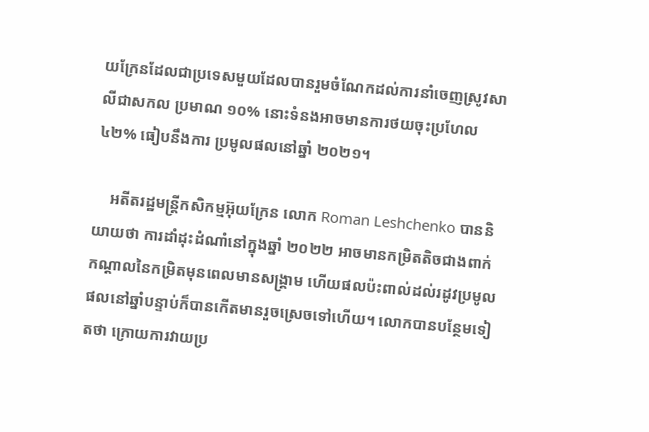យក្រែនដែលជាប្រទេសមួយដែលបានរួមចំណែកដល់ការនាំចេញស្រូវសាលីជាសកល ប្រមាណ ១០% នោះទំនងអាចមានការថយចុះប្រហែល ៤២% ធៀបនឹងការ ប្រមូលផលនៅឆ្នាំ ២០២១។

    អតីតរដ្ឋមន្ត្រីកសិកម្មអ៊ុយក្រែន លោក Roman Leshchenko បាននិយាយថា ការដាំដុះដំណាំនៅក្នុងឆ្នាំ ២០២២ អាចមានកម្រិតតិចជាងពាក់កណ្តាលនៃកម្រិតមុនពេលមានសង្គ្រាម ហើយផលប៉ះពាល់ដល់រដូវប្រមូលផលនៅឆ្នាំបន្ទាប់ក៏បានកើតមានរួចស្រេចទៅហើយ។ លោកបានបន្ថែមទៀតថា ក្រោយការវាយប្រ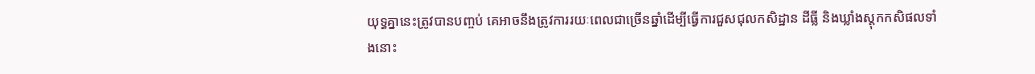យុទ្ធគ្នានេះត្រូវបានបញ្ចប់ គេអាចនឹងត្រូវការរយៈពេលជាច្រើនឆ្នាំដើម្បីធ្វើការជួសជុលកសិដ្ឋាន ដីធ្លី និងឃ្លាំងស្តុកកសិផលទាំងនោះ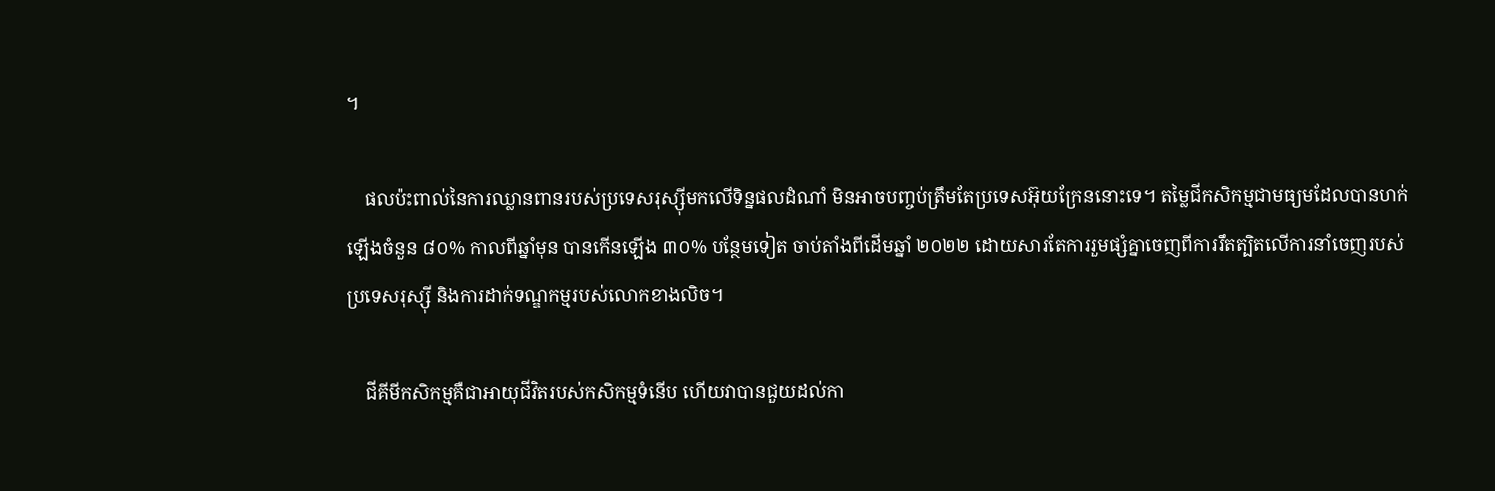។

    ផលប៉ះពាល់នៃការឈ្លានពានរបស់ប្រទេសរុស្ស៊ីមកលើទិន្នផលដំណាំ មិនអាចបញ្ចប់ត្រឹមតែប្រទេសអ៊ុយក្រែននោះទេ។ តម្លៃជីកសិកម្មជាមធ្យមដែលបានហក់ឡើងចំនួន ៨០% កាលពីឆ្នាំមុន បានកើនឡើង ៣០% បន្ថែមទៀត ចាប់តាំងពីដើមឆ្នាំ ២០២២ ដោយសារតែការរួមផ្សំគ្នាចេញពីការរឹតត្បិតលើការនាំចេញរបស់ប្រទេសរុស្ស៊ី និងការដាក់ទណ្ឌកម្មរបស់លោកខាងលិច។

    ជីគីមីកសិកម្មគឺជាអាយុជីវិតរបស់កសិកម្មទំនើប ហើយវាបានជួយដល់កា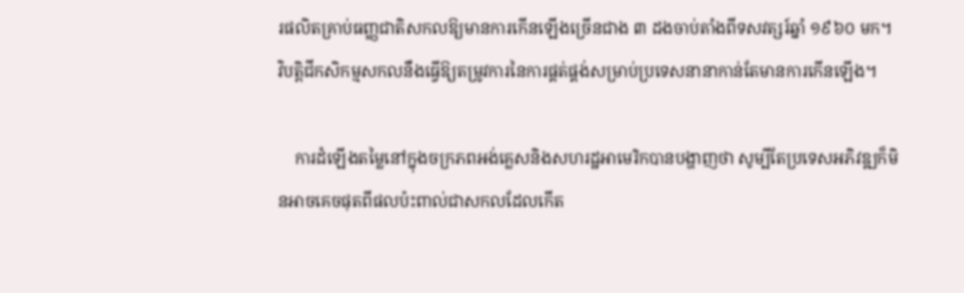រផលិតគ្រាប់ធញ្ញជាតិសកលឱ្យមានការកើនឡើងច្រើនជាង ៣ ដងចាប់តាំងពីទសវត្សរ៍ឆ្នាំ ១៩៦០ មក។ វិបត្តិជីកសិកម្មសកលនឹងធ្វើឱ្យតម្រូវការនៃការផ្គត់ផ្គង់សម្រាប់ប្រទេសនានាកាន់តែមានការកើនឡើង។

    ការដំឡើងតម្លៃនៅក្នុងចក្រភពអង់គ្លេសនិងសហរដ្ឋអាមេរិកបានបង្ហាញថា សូម្បីតែប្រទេសអភិវឌ្ឍក៏មិនអាចគេចផុតពីផលប៉ះពាល់ជាសកលដែលកើត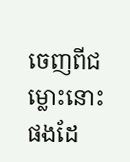ចេញពីជម្លោះនោះផងដែ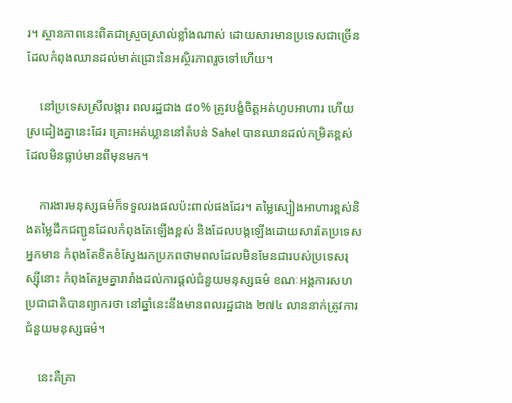រ។ ស្ថានភាពនេះពិតជាស្រួចស្រាល់ខ្លាំងណាស់ ដោយសារមានប្រទេសជាច្រើនដែលកំពុងឈានដល់មាត់ជ្រោះនៃអស្ថិរភាពរួចទៅហើយ។

    នៅប្រទេសស្រីលង្ការ ពលរដ្ឋជាង ៨០% ត្រូវបង្ខំចិត្តអត់ហូបអាហារ ហើយស្រដៀងគ្នានេះដែរ គ្រោះអត់ឃ្លាននៅតំបន់ Sahel បានឈានដល់កម្រិតខ្ពស់ដែលមិនធ្លាប់មានពីមុនមក។

    ការងារមនុស្សធម៌ក៏ទទួលរងផលប៉ះពាល់ផងដែរ។ តម្លៃស្បៀងអាហារខ្ពស់និងតម្លៃដឹកជញ្ជូនដែលកំពុងតែឡើងខ្ពស់ និងដែលបង្កឡើងដោយសារតែប្រទេសអ្នកមាន កំពុងតែខិតខំស្វែងរកប្រភពថាមពលដែលមិនមែនជារបស់ប្រទេសរុស្ស៊ីនោះ កំពុងតែរួមគ្នារារាំងដល់ការផ្តល់ជំនួយមនុស្សធម៌ ខណៈអង្គការសហប្រជាជាតិបានព្យាករថា នៅឆ្នាំនេះនឹងមានពលរដ្ឋជាង ២៧៤ លាននាក់ត្រូវការជំនួយមនុស្សធម៌។

    នេះគឺគ្រា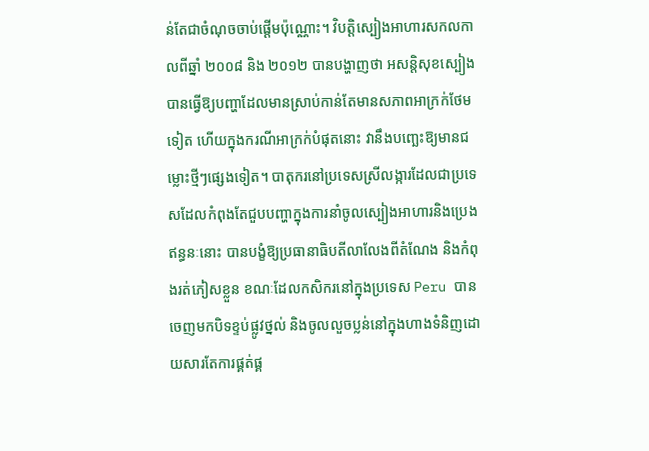ន់តែជាចំណុចចាប់ផ្តើមប៉ុណ្ណោះ។ វិបត្តិស្បៀងអាហារសកលកាលពីឆ្នាំ ២០០៨ និង ២០១២ បានបង្ហាញថា អសន្តិសុខស្បៀងបានធ្វើឱ្យបញ្ហាដែលមានស្រាប់កាន់តែមានសភាពអាក្រក់ថែមទៀត ហើយក្នុងករណីអាក្រក់បំផុតនោះ វានឹងបញ្ឆេះឱ្យមានជម្លោះថ្មីៗផ្សេងទៀត។ បាតុករនៅប្រទេសស្រីលង្ការដែលជាប្រទេសដែលកំពុងតែជួបបញ្ហាក្នុងការនាំចូលស្បៀងអាហារនិងប្រេងឥន្ធនៈនោះ បានបង្ខំឱ្យប្រធានាធិបតីលាលែងពីតំណែង និងកំពុងរត់ភៀសខ្លួន ខណៈដែលកសិករនៅក្នុងប្រទេស Peru បានចេញមកបិទខ្ទប់ផ្លូវថ្នល់ និងចូលលួចប្លន់នៅក្នុងហាងទំនិញដោយសារតែការផ្គត់ផ្គ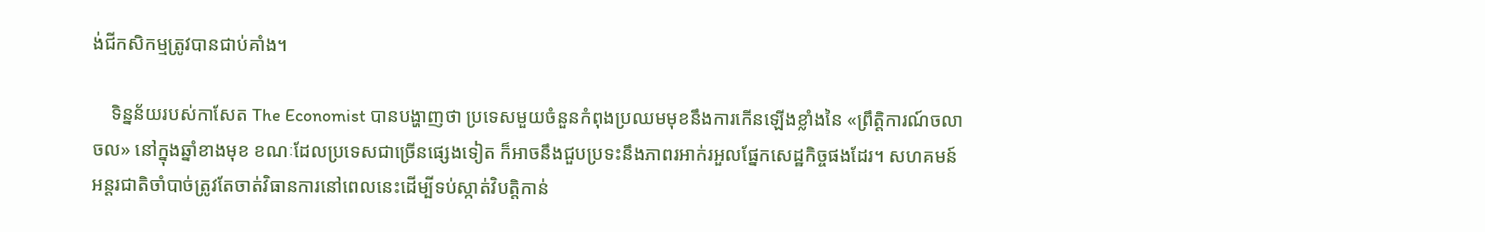ង់ជីកសិកម្មត្រូវបានជាប់គាំង។

    ទិន្នន័យរបស់កាសែត The Economist បានបង្ហាញថា ប្រទេសមួយចំនួនកំពុងប្រឈមមុខនឹងការកើនឡើងខ្លាំងនៃ «ព្រឹត្តិការណ៍ចលាចល» នៅក្នុងឆ្នាំខាងមុខ ខណៈដែលប្រទេសជាច្រើនផ្សេងទៀត ក៏អាចនឹងជួបប្រទះនឹងភាពរអាក់រអួលផ្នែកសេដ្ឋកិច្ចផងដែរ។ សហគមន៍អន្តរជាតិចាំបាច់ត្រូវតែចាត់វិធានការនៅពេលនេះដើម្បីទប់ស្កាត់វិបត្តិកាន់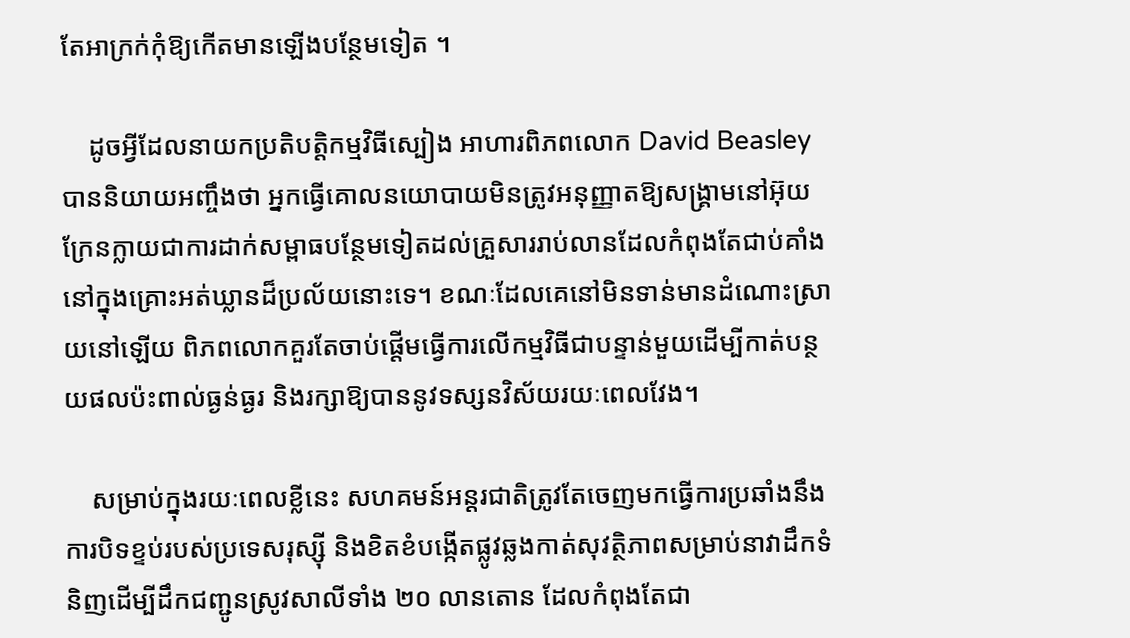តែអាក្រក់កុំឱ្យកើតមានឡើងបន្ថែមទៀត ។

    ដូចអ្វីដែលនាយកប្រតិបត្តិកម្មវិធីស្បៀង អាហារពិភពលោក David Beasley បាននិយាយអញ្ចឹងថា អ្នកធ្វើគោលនយោបាយមិនត្រូវអនុញ្ញាតឱ្យសង្គ្រាមនៅអ៊ុយក្រែនក្លាយជាការដាក់សម្ពាធបន្ថែមទៀតដល់គ្រួសាររាប់លានដែលកំពុងតែជាប់គាំងនៅក្នុងគ្រោះអត់ឃ្លានដ៏ប្រល័យនោះទេ។ ខណៈដែលគេនៅមិនទាន់មានដំណោះស្រាយនៅឡើយ ពិភពលោកគួរតែចាប់ផ្តើមធ្វើការលើកម្មវិធីជាបន្ទាន់មួយដើម្បីកាត់បន្ថយផលប៉ះពាល់ធ្ងន់ធ្ងរ និងរក្សាឱ្យបាននូវទស្សនវិស័យរយៈពេលវែង។

    សម្រាប់ក្នុងរយៈពេលខ្លីនេះ សហគមន៍អន្តរជាតិត្រូវតែចេញមកធ្វើការប្រឆាំងនឹងការបិទខ្ទប់របស់ប្រទេសរុស្ស៊ី និងខិតខំបង្កើតផ្លូវឆ្លងកាត់សុវត្ថិភាពសម្រាប់នាវាដឹកទំនិញដើម្បីដឹកជញ្ជូនស្រូវសាលីទាំង ២០ លានតោន ដែលកំពុងតែជា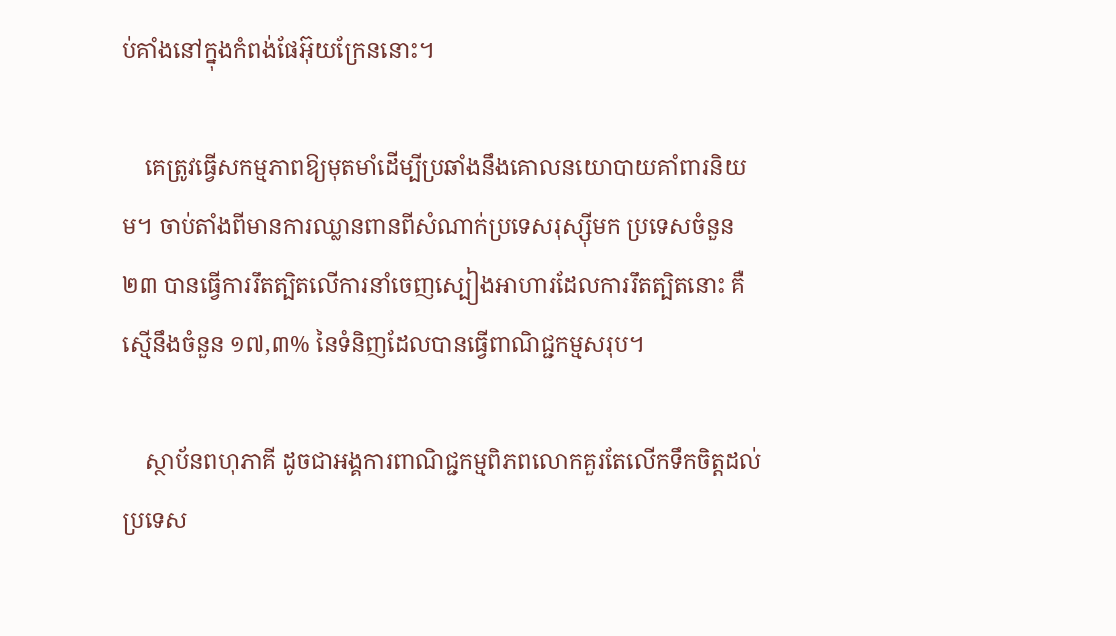ប់គាំងនៅក្នុងកំពង់ផែអ៊ុយក្រែននោះ។

    គេត្រូវធ្វើសកម្មភាពឱ្យមុតមាំដើម្បីប្រឆាំងនឹងគោលនយោបាយគាំពារនិយម។ ចាប់តាំងពីមានការឈ្លានពានពីសំណាក់ប្រទេសរុស្ស៊ីមក ប្រទេសចំនួន ២៣ បានធ្វើការរឹតត្បិតលើការនាំចេញស្បៀងអាហារដែលការរឹតត្បិតនោះ គឺស្មើនឹងចំនួន ១៧,៣% នៃទំនិញដែលបានធ្វើពាណិជ្ជកម្មសរុប។

    ស្ថាប័នពហុភាគី ដូចជាអង្គការពាណិជ្ជកម្មពិភពលោកគួរតែលើកទឹកចិត្តដល់ប្រទេស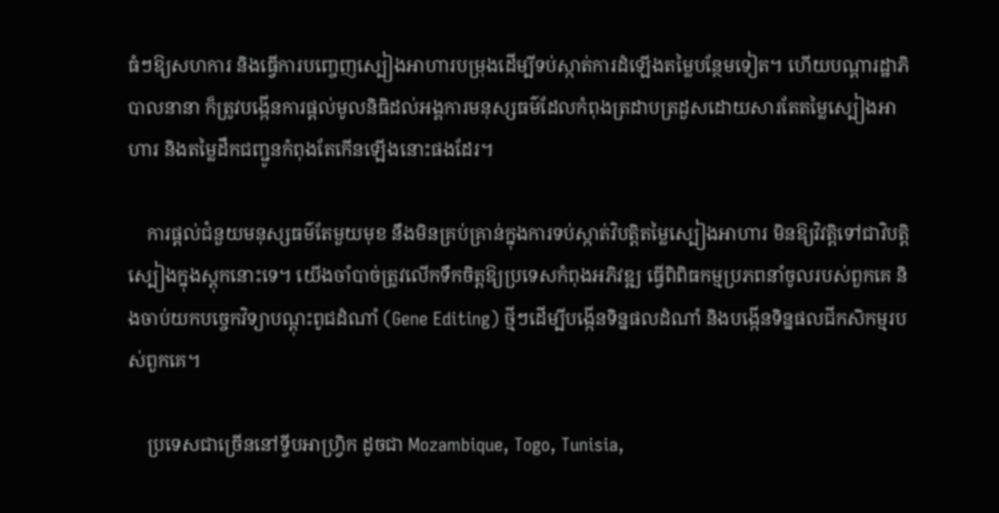ធំៗឱ្យសហការ និងធ្វើការបញ្ចេញស្បៀងអាហារបម្រុងដើម្បីទប់ស្កាត់ការដំឡើងតម្លៃបន្ថែមទៀត។ ហើយបណ្តារដ្ឋាភិបាលនានា ក៏ត្រូវបង្កើនការផ្តល់មូលនិធិដល់អង្គការមនុស្សធម៌ដែលកំពុងត្រដាបត្រដួសដោយសារតែតម្លៃស្បៀងអាហារ និងតម្លៃដឹកជញ្ជូនកំពុងតែកើនឡើងនោះផងដែរ។

    ការផ្តល់ជំនួយមនុស្សធម៌តែមួយមុខ នឹងមិនគ្រប់គ្រាន់ក្នុងការទប់ស្កាត់វិបត្តិតម្លៃស្បៀងអាហារ មិនឱ្យវិវត្តិទៅជាវិបត្តិស្បៀងក្នុងស្តុកនោះទេ។ យើងចាំបាច់ត្រូវលើកទឹកចិត្តឱ្យប្រទេសកំពុងអភិវឌ្ឍ ធ្វើពិពិធកម្មប្រភពនាំចូលរបស់ពួកគេ និងចាប់យកបច្ចេកវិទ្យាបណ្តុះពូជដំណាំ (Gene Editing) ថ្មីៗដើម្បីបង្កើនទិន្នផលដំណាំ និងបង្កើនទិន្នផលជីកសិកម្មរបស់ពួកគេ។

    ប្រទេសជាច្រើននៅទ្វីបអាហ្វ្រិក ដូចជា Mozambique, Togo, Tunisia,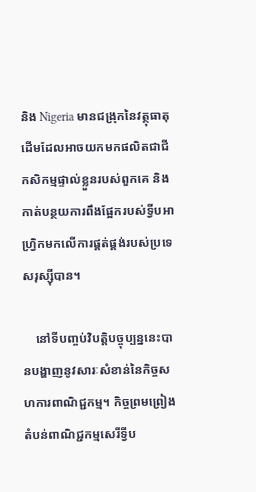និង Nigeria មានជង្រុកនៃវត្ថុធាតុដើមដែលអាចយកមកផលិតជាជីកសិកម្មផ្ទាល់ខ្លួនរបស់ពួកគេ និងកាត់បន្ថយការពឹងផ្អែករបស់ទ្វីបអាហ្វ្រិកមកលើការផ្គត់ផ្គង់របស់ប្រទេសរុស្ស៊ីបាន។

    នៅទីបញ្ចប់វិបត្តិបច្ចុប្បន្ននេះបានបង្ហាញនូវសារៈសំខាន់នៃកិច្ចសហការពាណិជ្ជកម្ម។ កិច្ចព្រមព្រៀងតំបន់ពាណិជ្ជកម្មសេរីទ្វីប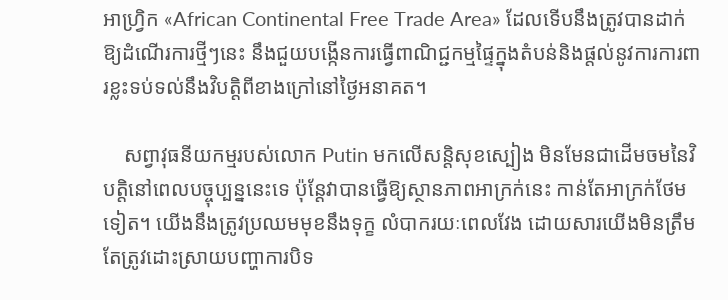អាហ្រ្វិក «African Continental Free Trade Area» ដែលទើបនឹងត្រូវបានដាក់ឱ្យដំណើរការថ្មីៗនេះ នឹងជួយបង្កើនការធ្វើពាណិជ្ជកម្មផ្ទៃក្នុងតំបន់និងផ្តល់នូវការការពារខ្លះទប់ទល់នឹងវិបត្តិពីខាងក្រៅនៅថ្ងៃអនាគត។

    សព្វាវុធនីយកម្មរបស់លោក Putin មកលើសន្តិសុខស្បៀង មិនមែនជាដើមចមនៃវិបត្តិនៅពេលបច្ចុប្បន្ននេះទេ ប៉ុន្តែវាបានធ្វើឱ្យស្ថានភាពអាក្រក់នេះ កាន់តែអាក្រក់ថែមទៀត។ យើងនឹងត្រូវប្រឈមមុខនឹងទុក្ខ លំបាករយៈពេលវែង ដោយសារយើងមិនត្រឹមតែត្រូវដោះស្រាយបញ្ហាការបិទ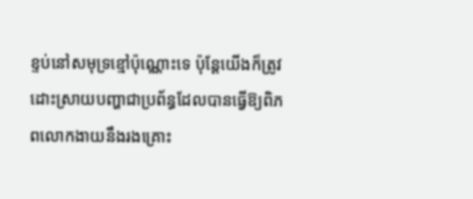ខ្ទប់នៅសមុទ្រខ្មៅប៉ុណ្ណោះទេ ប៉ុន្តែយើងក៏ត្រូវដោះស្រាយបញ្ហាជាប្រព័ន្ធដែលបានធ្វើឱ្យពិភពលោកងាយនឹងរងគ្រោះ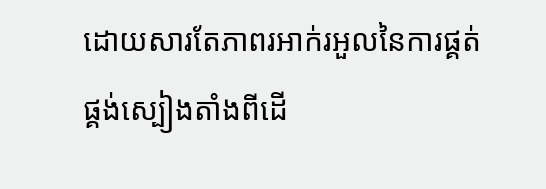ដោយសារតែភាពរអាក់រអួលនៃការផ្គត់ផ្គង់ស្បៀងតាំងពីដើ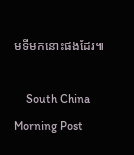មទីមកនោះផងដែរ៕

    South China Morning Post